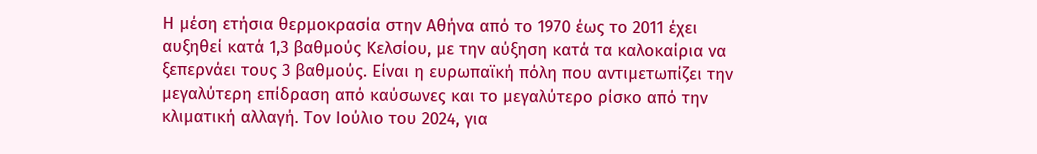Η μέση ετήσια θερμοκρασία στην Αθήνα από το 1970 έως το 2011 έχει αυξηθεί κατά 1,3 βαθμούς Κελσίου, με την αύξηση κατά τα καλοκαίρια να ξεπερνάει τους 3 βαθμούς. Είναι η ευρωπαϊκή πόλη που αντιμετωπίζει την μεγαλύτερη επίδραση από καύσωνες και το μεγαλύτερο ρίσκο από την κλιματική αλλαγή. Τον Ιούλιο του 2024, για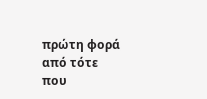πρώτη φορά από τότε που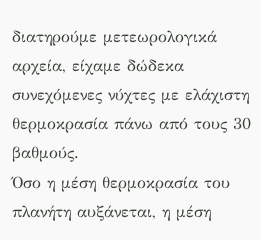διατηρούμε μετεωρολογικά αρχεία, είχαμε δώδεκα συνεχόμενες νύχτες με ελάχιστη θερμοκρασία πάνω από τους 30 βαθμούς.
Όσο η μέση θερμοκρασία του πλανήτη αυξάνεται, η μέση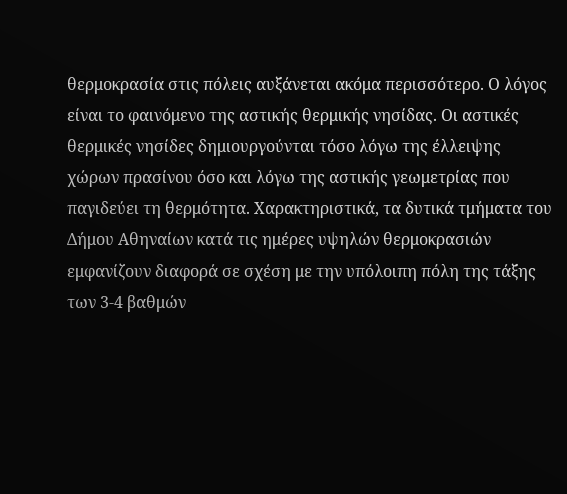θερμοκρασία στις πόλεις αυξάνεται ακόμα περισσότερο. Ο λόγος είναι το φαινόμενο της αστικής θερμικής νησίδας. Οι αστικές θερμικές νησίδες δημιουργούνται τόσο λόγω της έλλειψης χώρων πρασίνου όσο και λόγω της αστικής γεωμετρίας που παγιδεύει τη θερμότητα. Χαρακτηριστικά, τα δυτικά τμήματα του Δήμου Αθηναίων κατά τις ημέρες υψηλών θερμοκρασιών εμφανίζουν διαφορά σε σχέση με την υπόλοιπη πόλη της τάξης των 3-4 βαθμών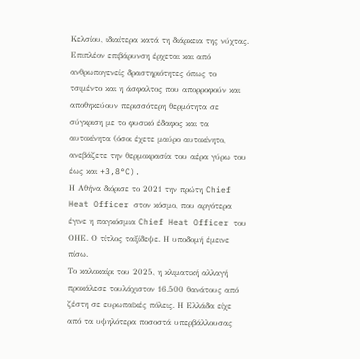Κελσίου, ιδιαίτερα κατά τη διάρκεια της νύχτας. Επιπλέον επιβάρυνση έρχεται και από ανθρωπογενείς δραστηριότητες όπως το τσιμέντο και η άσφαλτος που απορροφούν και αποθηκεύουν περισσότερη θερμότητα σε σύγκριση με το φυσικό έδαφος και τα αυτοκίνητα (όσοι έχετε μαύρο αυτοκίνητο, ανεβάζετε την θερμοκρασία του αέρα γύρω του έως και +3,8°C).
Η Αθήνα διόρισε το 2021 την πρώτη Chief Heat Officer στον κόσμο, που αργότερα έγινε η παγκόσμια Chief Heat Officer του ΟΗΕ. Ο τίτλος ταξίδεψε. Η υποδομή έμεινε πίσω.
Το καλοκαίρι του 2025, η κλιματική αλλαγή προκάλεσε τουλάχιστον 16.500 θανάτους από ζέστη σε ευρωπαϊκές πόλεις. Η Ελλάδα είχε από τα υψηλότερα ποσοστά υπερβάλλουσας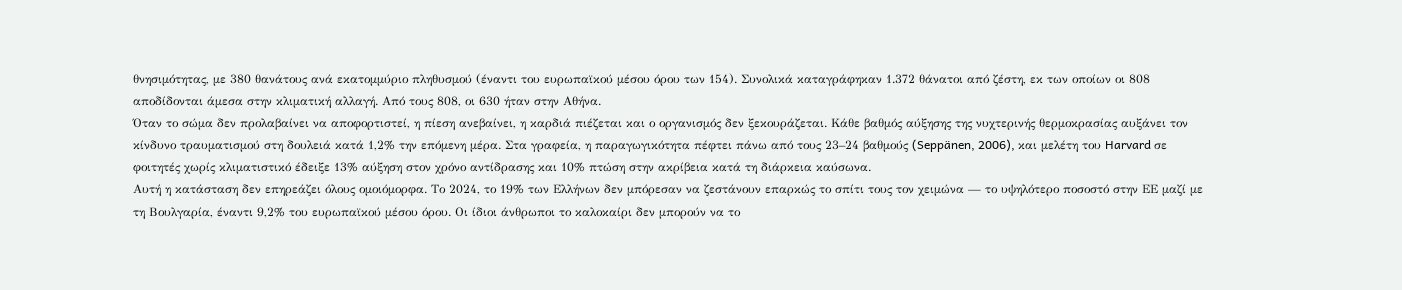θνησιμότητας, με 380 θανάτους ανά εκατομμύριο πληθυσμού (έναντι του ευρωπαϊκού μέσου όρου των 154). Συνολικά καταγράφηκαν 1.372 θάνατοι από ζέστη, εκ των οποίων οι 808 αποδίδονται άμεσα στην κλιματική αλλαγή. Από τους 808, οι 630 ήταν στην Αθήνα.
Όταν το σώμα δεν προλαβαίνει να αποφορτιστεί, η πίεση ανεβαίνει, η καρδιά πιέζεται και ο οργανισμός δεν ξεκουράζεται. Κάθε βαθμός αύξησης της νυχτερινής θερμοκρασίας αυξάνει τον κίνδυνο τραυματισμού στη δουλειά κατά 1,2% την επόμενη μέρα. Στα γραφεία, η παραγωγικότητα πέφτει πάνω από τους 23–24 βαθμούς (Seppänen, 2006), και μελέτη του Harvard σε φοιτητές χωρίς κλιματιστικό έδειξε 13% αύξηση στον χρόνο αντίδρασης και 10% πτώση στην ακρίβεια κατά τη διάρκεια καύσωνα.
Αυτή η κατάσταση δεν επηρεάζει όλους ομοιόμορφα. Το 2024, το 19% των Ελλήνων δεν μπόρεσαν να ζεστάνουν επαρκώς το σπίτι τους τον χειμώνα — το υψηλότερο ποσοστό στην ΕΕ μαζί με τη Βουλγαρία, έναντι 9,2% του ευρωπαϊκού μέσου όρου. Οι ίδιοι άνθρωποι το καλοκαίρι δεν μπορούν να το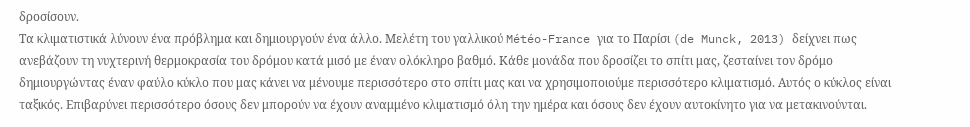δροσίσουν.
Τα κλιματιστικά λύνουν ένα πρόβλημα και δημιουργούν ένα άλλο. Μελέτη του γαλλικού Météo-France για το Παρίσι (de Munck, 2013) δείχνει πως ανεβάζουν τη νυχτερινή θερμοκρασία του δρόμου κατά μισό με έναν ολόκληρο βαθμό. Κάθε μονάδα που δροσίζει το σπίτι μας, ζεσταίνει τον δρόμο δημιουργώντας έναν φαύλο κύκλο που μας κάνει να μένουμε περισσότερο στο σπίτι μας και να χρησιμοποιούμε περισσότερο κλιματισμό. Αυτός ο κύκλος είναι ταξικός. Επιβαρύνει περισσότερο όσους δεν μπορούν να έχουν αναμμένο κλιματισμό όλη την ημέρα και όσους δεν έχουν αυτοκίνητο για να μετακινούνται.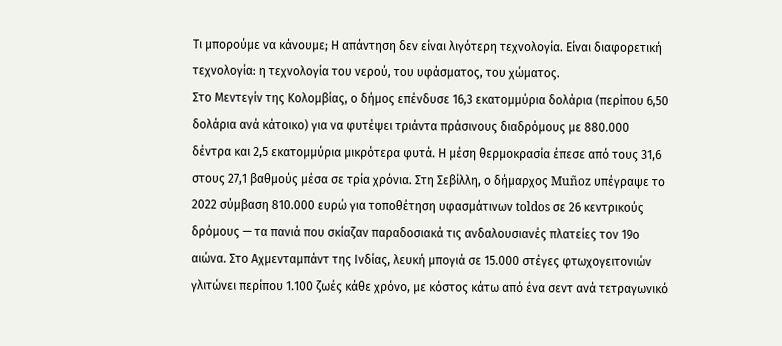Τι μπορούμε να κάνουμε; Η απάντηση δεν είναι λιγότερη τεχνολογία. Είναι διαφορετική τεχνολογία: η τεχνολογία του νερού, του υφάσματος, του χώματος.
Στο Μεντεγίν της Κολομβίας, ο δήμος επένδυσε 16,3 εκατομμύρια δολάρια (περίπου 6,50 δολάρια ανά κάτοικο) για να φυτέψει τριάντα πράσινους διαδρόμους με 880.000 δέντρα και 2,5 εκατομμύρια μικρότερα φυτά. Η μέση θερμοκρασία έπεσε από τους 31,6 στους 27,1 βαθμούς μέσα σε τρία χρόνια. Στη Σεβίλλη, ο δήμαρχος Muñoz υπέγραψε το 2022 σύμβαση 810.000 ευρώ για τοποθέτηση υφασμάτινων toldos σε 26 κεντρικούς δρόμους — τα πανιά που σκίαζαν παραδοσιακά τις ανδαλουσιανές πλατείες τον 19ο αιώνα. Στο Αχμενταμπάντ της Ινδίας, λευκή μπογιά σε 15.000 στέγες φτωχογειτονιών γλιτώνει περίπου 1.100 ζωές κάθε χρόνο, με κόστος κάτω από ένα σεντ ανά τετραγωνικό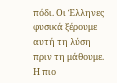πόδι. Οι Έλληνες φυσικά ξέρουμε αυτή τη λύση πριν τη μάθουμε.
Η πιο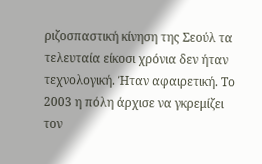ριζοσπαστική κίνηση της Σεούλ τα τελευταία είκοσι χρόνια δεν ήταν τεχνολογική. Ήταν αφαιρετική. Το 2003 η πόλη άρχισε να γκρεμίζει τον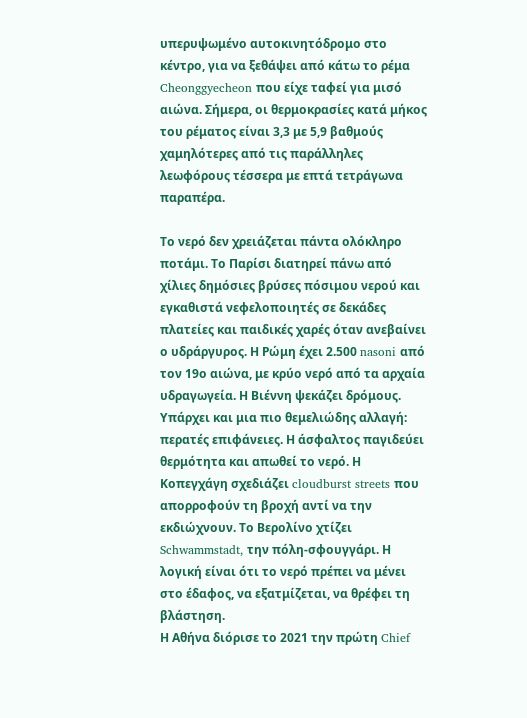υπερυψωμένο αυτοκινητόδρομο στο κέντρο, για να ξεθάψει από κάτω το ρέμα Cheonggyecheon που είχε ταφεί για μισό αιώνα. Σήμερα, οι θερμοκρασίες κατά μήκος του ρέματος είναι 3,3 με 5,9 βαθμούς χαμηλότερες από τις παράλληλες λεωφόρους τέσσερα με επτά τετράγωνα παραπέρα.

Το νερό δεν χρειάζεται πάντα ολόκληρο ποτάμι. Το Παρίσι διατηρεί πάνω από χίλιες δημόσιες βρύσες πόσιμου νερού και εγκαθιστά νεφελοποιητές σε δεκάδες πλατείες και παιδικές χαρές όταν ανεβαίνει ο υδράργυρος. Η Ρώμη έχει 2.500 nasoni από τον 19ο αιώνα, με κρύο νερό από τα αρχαία υδραγωγεία. Η Βιέννη ψεκάζει δρόμους.
Υπάρχει και μια πιο θεμελιώδης αλλαγή: περατές επιφάνειες. Η άσφαλτος παγιδεύει θερμότητα και απωθεί το νερό. Η Κοπεγχάγη σχεδιάζει cloudburst streets που απορροφούν τη βροχή αντί να την εκδιώχνουν. Το Βερολίνο χτίζει Schwammstadt, την πόλη-σφουγγάρι. Η λογική είναι ότι το νερό πρέπει να μένει στο έδαφος, να εξατμίζεται, να θρέφει τη βλάστηση.
Η Αθήνα διόρισε το 2021 την πρώτη Chief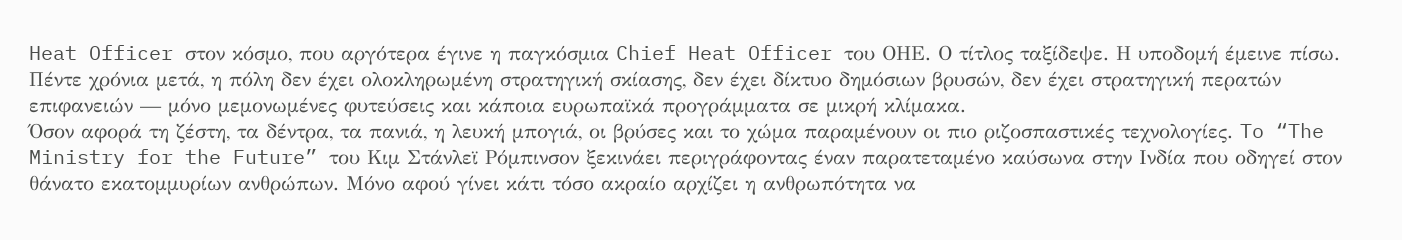Heat Officer στον κόσμο, που αργότερα έγινε η παγκόσμια Chief Heat Officer του ΟΗΕ. Ο τίτλος ταξίδεψε. Η υποδομή έμεινε πίσω. Πέντε χρόνια μετά, η πόλη δεν έχει ολοκληρωμένη στρατηγική σκίασης, δεν έχει δίκτυο δημόσιων βρυσών, δεν έχει στρατηγική περατών επιφανειών — μόνο μεμονωμένες φυτεύσεις και κάποια ευρωπαϊκά προγράμματα σε μικρή κλίμακα.
Όσον αφορά τη ζέστη, τα δέντρα, τα πανιά, η λευκή μπογιά, οι βρύσες και το χώμα παραμένουν οι πιο ριζοσπαστικές τεχνολογίες. To “The Ministry for the Future” του Κιμ Στάνλεϊ Ρόμπινσον ξεκινάει περιγράφοντας έναν παρατεταμένο καύσωνα στην Ινδία που οδηγεί στον θάνατο εκατομμυρίων ανθρώπων. Μόνο αφού γίνει κάτι τόσο ακραίο αρχίζει η ανθρωπότητα να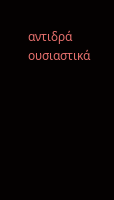αντιδρά ουσιαστικά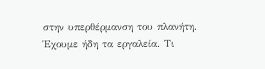στην υπερθέρμανση του πλανήτη. Έχουμε ήδη τα εργαλεία. Τι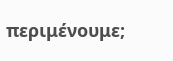περιμένουμε;